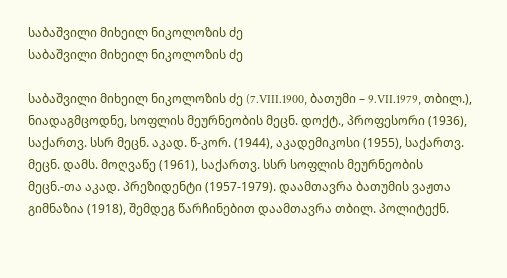საბაშვილი მიხეილ ნიკოლოზის ძე
საბაშვილი მიხეილ ნიკოლოზის ძე

საბაშვილი მიხეილ ნიკოლოზის ძე (7.VIII.1900, ბათუმი – 9.VII.1979, თბილ.), ნიადაგმცოდნე, სოფლის მეურნეობის მეცნ. დოქტ., პროფესორი (1936), საქართვ. სსრ მეცნ. აკად. წ-კორ. (1944), აკადემიკოსი (1955), საქართვ. მეცნ. დამს. მოღვაწე (1961), საქართვ. სსრ სოფლის მეურნეობის მეცნ.-თა აკად. პრეზიდენტი (1957-1979). დაამთავრა ბათუმის ვაჟთა გიმნაზია (1918), შემდეგ წარჩინებით დაამთავრა თბილ. პოლიტექნ.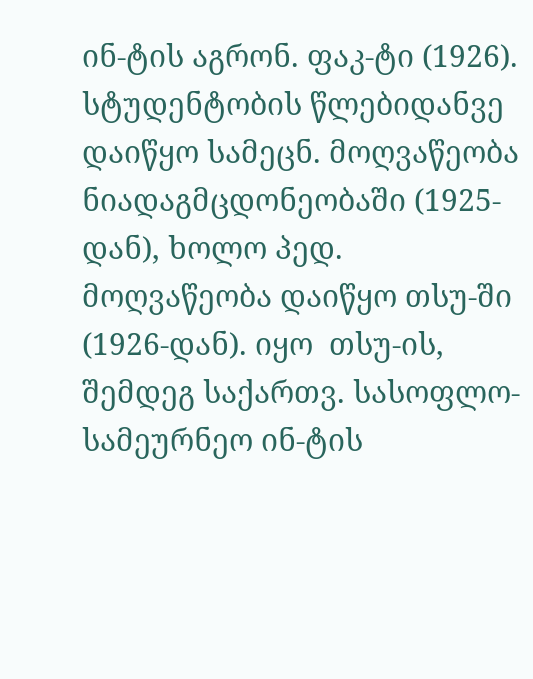ინ-ტის აგრონ. ფაკ-ტი (1926). სტუდენტობის წლებიდანვე დაიწყო სამეცნ. მოღვაწეობა ნიადაგმცდონეობაში (1925-დან), ხოლო პედ. მოღვაწეობა დაიწყო თსუ-ში (1926-დან). იყო  თსუ-ის, შემდეგ საქართვ. სასოფლო-სამეურნეო ინ-ტის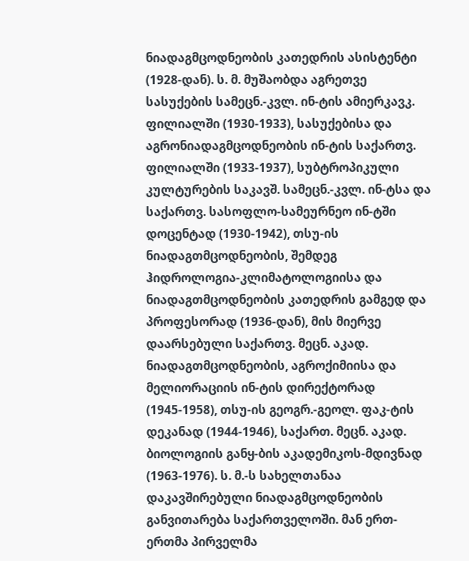ნიადაგმცოდნეობის კათედრის ასისტენტი (1928-დან). ს. მ. მუშაობდა აგრეთვე სასუქების სამეცნ.-კვლ. ინ-ტის ამიერკავკ. ფილიალში (1930-1933), სასუქებისა და აგრონიადაგმცოდნეობის ინ-ტის საქართვ. ფილიალში (1933-1937), სუბტროპიკული კულტურების საკავშ. სამეცნ.-კვლ. ინ-ტსა და საქართვ. სასოფლო-სამეურნეო ინ-ტში დოცენტად (1930-1942), თსუ-ის ნიადაგთმცოდნეობის, შემდეგ ჰიდროლოგია-კლიმატოლოგიისა და ნიადაგთმცოდნეობის კათედრის გამგედ და პროფესორად (1936-დან), მის მიერვე დაარსებული საქართვ. მეცნ. აკად. ნიადაგთმცოდნეობის, აგროქიმიისა და მელიორაციის ინ-ტის დირექტორად (1945-1958), თსუ-ის გეოგრ.-გეოლ. ფაკ-ტის დეკანად (1944-1946), საქართ. მეცნ. აკად. ბიოლოგიის განყ-ბის აკადემიკოს-მდივნად (1963-1976). ს. მ.-ს სახელთანაა დაკავშირებული ნიადაგმცოდნეობის განვითარება საქართველოში. მან ერთ-ერთმა პირველმა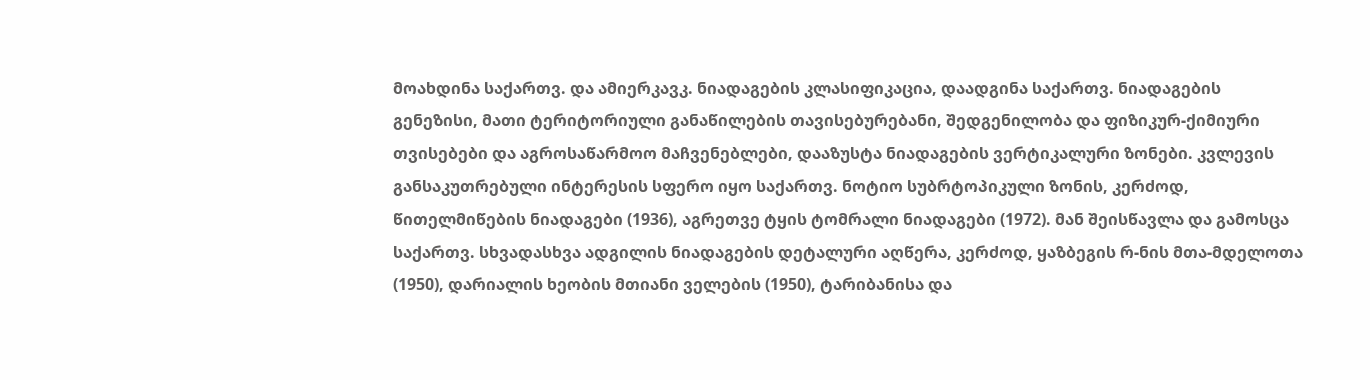მოახდინა საქართვ. და ამიერკავკ. ნიადაგების კლასიფიკაცია, დაადგინა საქართვ. ნიადაგების გენეზისი, მათი ტერიტორიული განაწილების თავისებურებანი, შედგენილობა და ფიზიკურ-ქიმიური თვისებები და აგროსაწარმოო მაჩვენებლები, დააზუსტა ნიადაგების ვერტიკალური ზონები. კვლევის განსაკუთრებული ინტერესის სფერო იყო საქართვ. ნოტიო სუბრტოპიკული ზონის, კერძოდ, წითელმიწების ნიადაგები (1936), აგრეთვე ტყის ტომრალი ნიადაგები (1972). მან შეისწავლა და გამოსცა საქართვ. სხვადასხვა ადგილის ნიადაგების დეტალური აღწერა, კერძოდ, ყაზბეგის რ-ნის მთა-მდელოთა (1950), დარიალის ხეობის მთიანი ველების (1950), ტარიბანისა და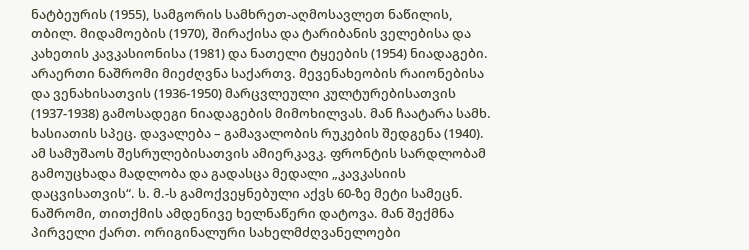ნატბეურის (1955), სამგორის სამხრეთ-აღმოსავლეთ ნაწილის, თბილ. მიდამოების (1970), შირაქისა და ტარიბანის ველებისა და კახეთის კავკასიონისა (1981) და ნათელი ტყეების (1954) ნიადაგები. არაერთი ნაშრომი მიეძღვნა საქართვ. მევენახეობის რაიონებისა და ვენახისათვის (1936-1950) მარცვლეული კულტურებისათვის (1937-1938) გამოსადეგი ნიადაგების მიმოხილვას. მან ჩაატარა სამხ. ხასიათის სპეც. დავალება – გამავალობის რუკების შედგენა (1940). ამ სამუშაოს შესრულებისათვის ამიერკავკ. ფრონტის სარდლობამ გამოუცხადა მადლობა და გადასცა მედალი „კავკასიის დაცვისათვის“. ს. მ.-ს გამოქვეყნებული აქვს 60-ზე მეტი სამეცნ. ნაშრომი, თითქმის ამდენივე ხელნაწერი დატოვა. მან შექმნა პირველი ქართ. ორიგინალური სახელმძღვანელოები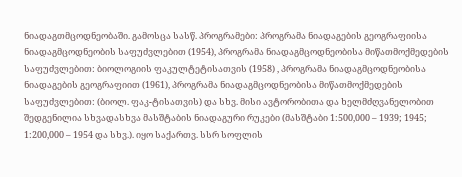ნიადაგთმცოდნეობაში. გამოსცა სასწ. პროგრამები: პროგრამა ნიადაგების გეოგრაფიისა ნიადაგმცოდნეობის საფუძვლებით (1954), პროგრამა ნიადაგმცოდნეობისა მიწათმოქმედების საფუძვლებით: ბიოლოგიის ფაკულტეტისათვის (1958) , პროგრამა ნიადაგმცოდნეობისა ნიადაგების გეოგრაფიით (1961), პროგრამა ნიადაგმცოდნეობისა მიწათმოქმედების საფუძვლებით: (ბიოლ. ფაკ-ტისათვის) და სხვ. მისი ავტორობითა და ხელმძღვანელობით შედგენილია სხვადასხვა მასშტაბის ნიადაგური რუკები (მასშტაბი 1:500,000 – 1939; 1945; 1:200,000 – 1954 და სხვ.). იყო საქართვ. სსრ სოფლის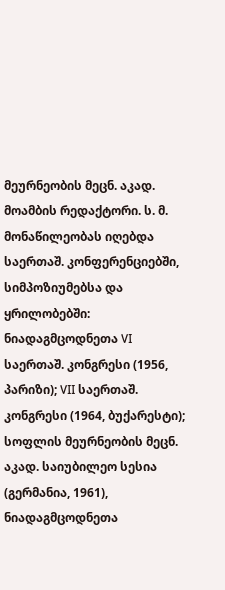მეურნეობის მეცნ. აკად. მოამბის რედაქტორი. ს. მ. მონაწილეობას იღებდა საერთაშ. კონფერენციებში, სიმპოზიუმებსა და ყრილობებში: ნიადაგმცოდნეთა VI საერთაშ. კონგრესი (1956, პარიზი); VII საერთაშ. კონგრესი (1964, ბუქარესტი); სოფლის მეურნეობის მეცნ. აკად. საიუბილეო სესია (გერმანია, 1961), ნიადაგმცოდნეთა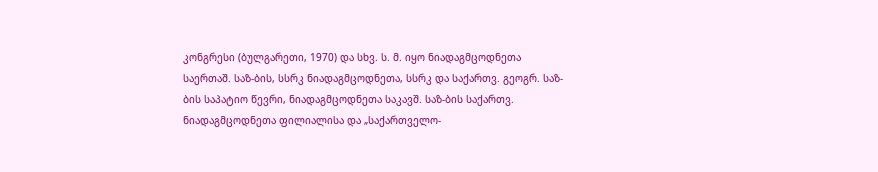კონგრესი (ბულგარეთი, 1970) და სხვ. ს. მ. იყო ნიადაგმცოდნეთა საერთაშ. საზ-ბის, სსრკ ნიადაგმცოდნეთა, სსრკ და საქართვ. გეოგრ. საზ-ბის საპატიო წევრი, ნიადაგმცოდნეთა საკავშ. საზ-ბის საქართვ. ნიადაგმცოდნეთა ფილიალისა და „საქართველო-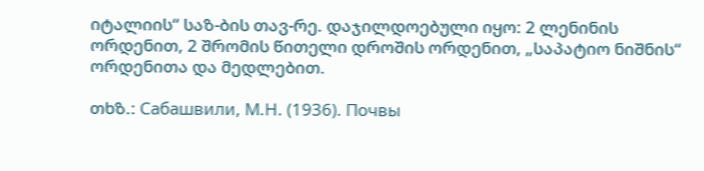იტალიის“ საზ-ბის თავ-რე. დაჯილდოებული იყო: 2 ლენინის ორდენით, 2 შრომის წითელი დროშის ორდენით, „საპატიო ნიშნის“ ორდენითა და მედლებით.

თხზ.: Сабашвили, М.Н. (1936). Почвы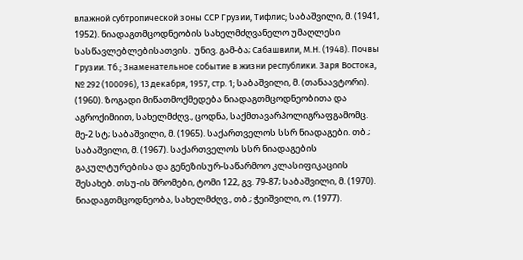влажной субтропической зоны ССР Грузии, Тифлис; საბაშვილი, მ. (1941, 1952). ნიადაგთმცოდნეობის სახელმძღვანელო უმაღლესი სასწავლებლებისათვის.  უნივ. გამ-ბა; Сабашвили, М.Н. (1948). Почвы Грузии. Тб.; Знаменательное событие в жизни республики. Заря Востока, № 292 (100096), 13 декабря, 1957, стр. 1; საბაშვილი, მ. (თანაავტორი). (1960). ზოგადი მიწათმოქმედება ნიადაგთმცოდნეობითა და აგროქიმიით, სახელმძღვ., ცოდნა, საქმთავარპოლიგრაფგამომც. მე-2 სტ; საბაშვილი, მ. (1965). საქართველოს სსრ ნიადაგები. თბ.; საბაშვილი, მ. (1967). საქართველოს სსრ ნიადაგების გაკულტურებისა და გენეზისურ-საწარმოო კლასიფიკაციის შესახებ. თსუ-ის შრომები, ტომი 122, გვ. 79-87; საბაშვილი, მ. (1970). ნიადაგთმცოდნეობა, სახელმძღვ., თბ.; ჭეიშვილი, ო. (1977).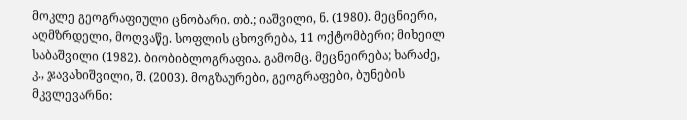მოკლე გეოგრაფიული ცნობარი. თბ.; იაშვილი, ნ. (1980). მეცნიერი, აღმზრდელი, მოღვაწე. სოფლის ცხოვრება, 11 ოქტომბერი; მიხეილ საბაშვილი (1982). ბიობიბლოგრაფია. გამომც. მეცნეირება; ხარაძე, კ., ჯავახიშვილი, შ. (2003). მოგზაურები, გეოგრაფები, ბუნების მკვლევარნი: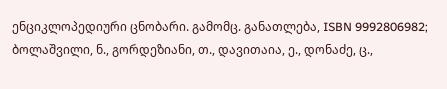ენციკლოპედიური ცნობარი. გამომც. განათლება, ISBN 9992806982; ბოლაშვილი, ნ., გორდეზიანი, თ., დავითაია, ე., დონაძე, ც.,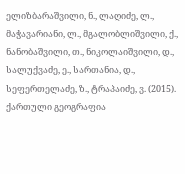ელიზბარაშვილი, ნ., ლაღიძე, ლ., მაჭავარიანი, ლ., მგალობლიშვილი, ქ., ნანობაშვილი, თ., ნიკოლაიშვილი, დ., სალუქვაძე, ე., სართანია, დ., სეფერთელაძე, ზ., ტრაპაიძე, ვ. (2015). ქართული გეოგრაფია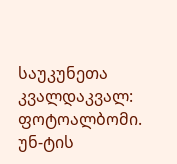საუკუნეთა კვალდაკვალ: ფოტოალბომი. უნ-ტის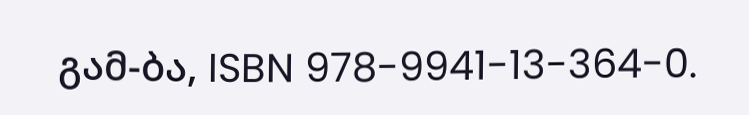გამ-ბა, ISBN 978-9941-13-364-0.